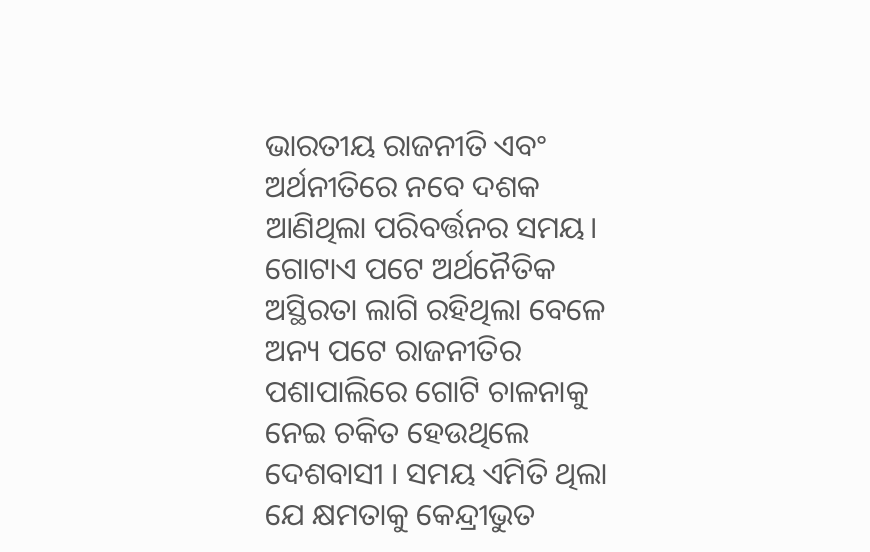ଭାରତୀୟ ରାଜନୀତି ଏବଂ ଅର୍ଥନୀତିରେ ନବେ ଦଶକ ଆଣିଥିଲା ପରିବର୍ତ୍ତନର ସମୟ। ଗୋଟାଏ ପଟେ ଅର୍ଥନୈତିକ ଅସ୍ଥିରତା ଲାଗି ରହିଥିଲା ବେଳେ ଅନ୍ୟ ପଟେ ରାଜନୀତିର ପଶାପାଲିରେ ଗୋଟି ଚାଳନାକୁ ନେଇ ଚକିତ ହେଉଥିଲେ ଦେଶବାସୀ । ସମୟ ଏମିତି ଥିଲା ଯେ କ୍ଷମତାକୁ କେନ୍ଦ୍ରୀଭୁତ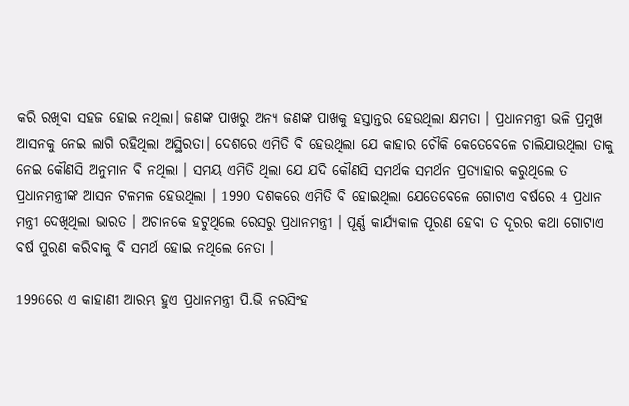କରି ରଖିବା ସହଜ ହୋଇ ନଥିଲା। ଜଣଙ୍କ ପାଖରୁ ଅନ୍ୟ ଜଣଙ୍କ ପାଖକୁ ହସ୍ତାନ୍ତର ହେଉଥିଲା କ୍ଷମତା । ପ୍ରଧାନମନ୍ତ୍ରୀ ଭଳି ପ୍ରମୁଖ ଆସନକୁ ନେଇ ଲାଗି ରହିଥିଲା ଅସ୍ଥିରତା। ଦେଶରେ ଏମିତି ବି ହେଉଥିଲା ଯେ କାହାର ଚୌକି କେତେବେଳେ ଚାଲିଯାଉଥିଲା ତାକୁ ନେଇ କୌଣସି ଅନୁମାନ ବି ନଥିଲା । ସମୟ ଏମିତି ଥିଲା ଯେ ଯଦି କୌଣସି ସମର୍ଥକ ସମର୍ଥନ ପ୍ରତ୍ୟାହାର କରୁଥିଲେ ତ ପ୍ରଧାନମନ୍ତ୍ରୀଙ୍କ ଆସନ ଟଳମଳ ହେଉଥିଲା । 1990 ଦଶକରେ ଏମିତି ବି ହୋଇଥିଲା ଯେତେବେଳେ ଗୋଟାଏ ବର୍ଷରେ 4 ପ୍ରଧାନ ମନ୍ତ୍ରୀ ଦେଖିଥିଲା ଭାରତ । ଅଚାନକେ ହଟୁଥିଲେ ରେସରୁ ପ୍ରଧାନମନ୍ତ୍ରୀ । ପୂର୍ଣ୍ଣ କାର୍ଯ୍ୟକାଳ ପୂରଣ ହେବା ତ ଦୂରର କଥା ଗୋଟାଏ ବର୍ଷ ପୁରଣ କରିବାକୁ ବି ସମର୍ଥ ହୋଇ ନଥିଲେ ନେତା ।

1996ରେ ଏ କାହାଣୀ ଆରମ୍ଭ ହୁଏ ପ୍ରଧାନମନ୍ତ୍ରୀ ପି.ଭି ନରସିଂହ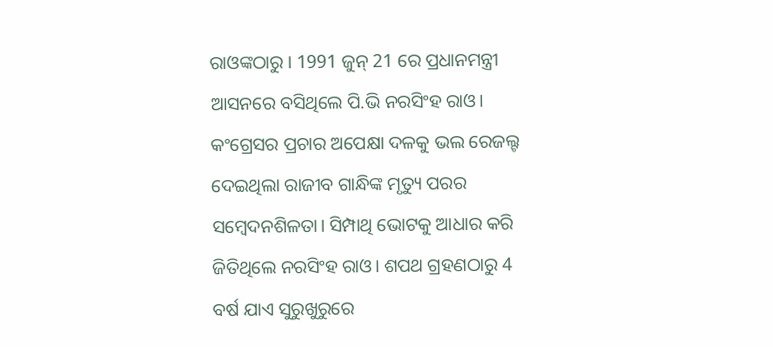ରାଓଙ୍କଠାରୁ । 1991 ଜୁନ୍ 21 ରେ ପ୍ରଧାନମନ୍ତ୍ରୀ ଆସନରେ ବସିଥିଲେ ପି.ଭି ନରସିଂହ ରାଓ। କଂଗ୍ରେସର ପ୍ରଚାର ଅପେକ୍ଷା ଦଳକୁ ଭଲ ରେଜଲ୍ଟ ଦେଇଥିଲା ରାଜୀବ ଗାନ୍ଧିଙ୍କ ମୃତ୍ୟୁ ପରର ସମ୍ବେଦନଶିଳତା। ସିମ୍ପାଥି ଭୋଟକୁ ଆଧାର କରି ଜିତିଥିଲେ ନରସିଂହ ରାଓ। ଶପଥ ଗ୍ରହଣଠାରୁ 4 ବର୍ଷ ଯାଏ ସୁରୁଖୁରୁରେ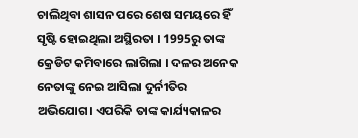ଚାଲିଥିବା ଶାସନ ପରେ ଶେଷ ସମୟରେ ହିଁ ସୃଷ୍ଟି ହୋଇଥିଲା ଅସ୍ଥିରତା । 1995ରୁ ତାଙ୍କ କ୍ରେଡିଟ କମିବାରେ ଲାଗିଲା । ଦଳର ଅନେକ ନେତାଙ୍କୁ ନେଇ ଆସିଲା ଦୁର୍ନୀତିର ଅଭିଯୋଗ। ଏପରିକି ତାଙ୍କ କାର୍ଯ୍ୟକାଳର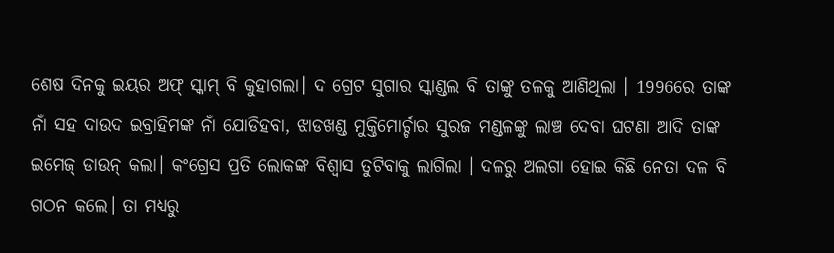ଶେଷ ଦିନକୁ ଇୟର ଅଫ୍ ସ୍କାମ୍ ବି କୁହାଗଲା। ଦ ଗ୍ରେଟ ସୁଗାର ସ୍କାଣ୍ଡଲ ବି ତାଙ୍କୁ ତଳକୁ ଆଣିଥିଲା । 1996ରେ ତାଙ୍କ ନାଁ ସହ ଦାଉଦ ଇବ୍ରାହିମଙ୍କ ନାଁ ଯୋଡିହବା, ଝାଡଖଣ୍ଡ ମୁକ୍ତିମୋର୍ଚ୍ଚାର ସୁରଜ ମଣ୍ଡଳଙ୍କୁ ଲାଞ୍ଚ ଦେବା ଘଟଣା ଆଦି ତାଙ୍କ ଇମେଜ୍ ଡାଉନ୍ କଲା। କଂଗ୍ରେସ ପ୍ରତି ଲୋକଙ୍କ ବିଶ୍ୱାସ ତୁଟିବାକୁ ଲାଗିଲା । ଦଳରୁ ଅଲଗା ହୋଇ କିଛି ନେତା ଦଳ ବି ଗଠନ କଲେ। ତା ମଧ୍ୟରୁ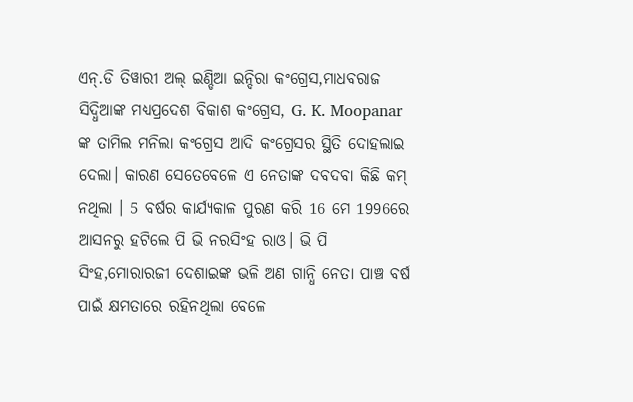ଏନ୍.ଡି ତିୱାରୀ ଅଲ୍ ଇଣ୍ଡିଆ ଇନ୍ଦିରା କଂଗ୍ରେସ,ମାଧବରାଜ ସିଦ୍ଧିଆଙ୍କ ମଧ୍ୟପ୍ରଦେଶ ବିକାଶ କଂଗ୍ରେସ, G. K. Moopanar ଙ୍କ ତାମିଲ ମନିଲା କଂଗ୍ରେସ ଆଦି କଂଗ୍ରେସର ସ୍ଥିତି ଦୋହଲାଇ ଦେଲା। କାରଣ ସେତେବେଳେ ଏ ନେତାଙ୍କ ଦବଦବା କିଛି କମ୍ ନଥିଲା । 5 ବର୍ଷର କାର୍ଯ୍ୟକାଳ ପୁରଣ କରି 16 ମେ 1996ରେ ଆସନରୁ ହଟିଲେ ପି ଭି ନରସିଂହ ରାଓ। ଭି ପି ସିଂହ,ମୋରାରଜୀ ଦେଶାଇଙ୍କ ଭଳି ଅଣ ଗାନ୍ଧି ନେତା ପାଞ୍ଚ ବର୍ଷ ପାଇଁ କ୍ଷମତାରେ ରହିନଥିଲା ବେଳେ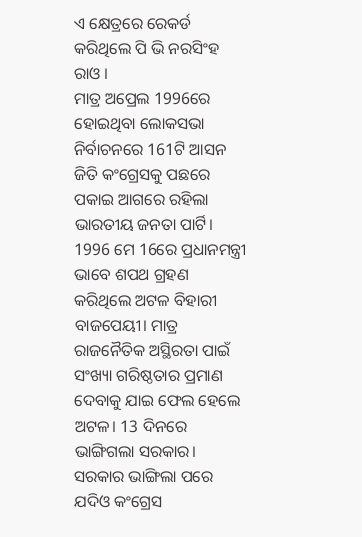ଏ କ୍ଷେତ୍ରରେ ରେକର୍ଡ କରିଥିଲେ ପି ଭି ନରସିଂହ ରାଓ ।
ମାତ୍ର ଅପ୍ରେଲ 1996ରେ ହୋଇଥିବା ଲୋକସଭା ନିର୍ବାଚନରେ 161ଟି ଆସନ ଜିତି କଂଗ୍ରେସକୁ ପଛରେ ପକାଇ ଆଗରେ ରହିଲା ଭାରତୀୟ ଜନତା ପାର୍ଟି। 1996 ମେ 16ରେ ପ୍ରଧାନମନ୍ତ୍ରୀ ଭାବେ ଶପଥ ଗ୍ରହଣ କରିଥିଲେ ଅଟଳ ବିହାରୀ ବାଜପେୟୀ। ମାତ୍ର ରାଜନୈତିକ ଅସ୍ଥିରତା ପାଇଁ ସଂଖ୍ୟା ଗରିଷ୍ଠତାର ପ୍ରମାଣ ଦେବାକୁ ଯାଇ ଫେଲ ହେଲେ ଅଟଳ। 13 ଦିନରେ ଭାଙ୍ଗିଗଲା ସରକାର। ସରକାର ଭାଙ୍ଗିଲା ପରେ ଯଦିଓ କଂଗ୍ରେସ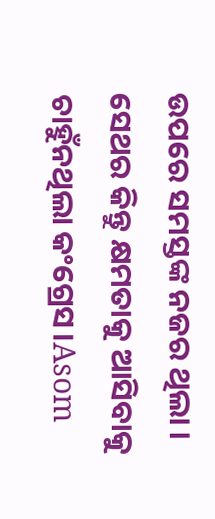ଉପରେ ସମସ୍ତଙ୍କ ନଜର ଥିଲା । ସେଥର କିନ୍ତୁ କ୍ଷମତାକୁ ଆସିବାକୁ ଚାହୁଁନଥିଲା କଂଗ୍ରେସ।Asom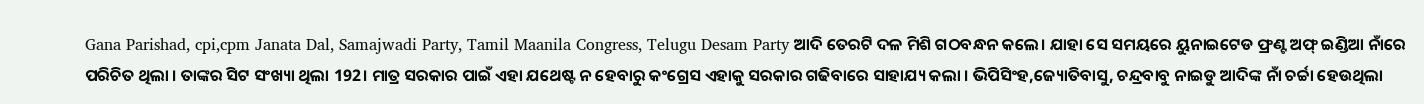Gana Parishad, cpi,cpm Janata Dal, Samajwadi Party, Tamil Maanila Congress, Telugu Desam Party ଆଦି ତେରଟି ଦଳ ମିଶି ଗଠବନ୍ଧନ କଲେ। ଯାହା ସେ ସମୟରେ ୟୁନାଇଟେଡ ଫ୍ରଣ୍ଟ ଅଫ୍ ଇଣ୍ଡିଆ ନାଁରେ ପରିଚିତ ଥିଲା । ତାଙ୍କର ସିଟ ସଂଖ୍ୟା ଥିଲା 192। ମାତ୍ର ସରକାର ପାଇଁ ଏହା ଯଥେଷ୍ଟ ନ ହେବାରୁ କଂଗ୍ରେସ ଏହାକୁ ସରକାର ଗଢିବାରେ ସାହାଯ୍ୟ କଲା । ଭିପିସିଂହ,ଜ୍ୟୋତିବାସୁ, ଚନ୍ଦ୍ରବାବୁ ନାଇଡୁ ଆଦିଙ୍କ ନାଁ ଚର୍ଚ୍ଚା ହେଉଥିଲା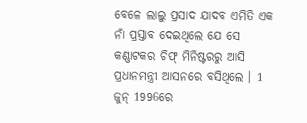ବେଳେ ଲାଲୁ ପ୍ରସାଦ ଯାଦବ ଏମିତି ଏକ ନାଁ ପ୍ରସ୍ତାବ ଦେଇଥିଲେ ଯେ ସେ କଣ୍ଣାଟକର ଚିଫ୍ ମିନିଷ୍ଟରରୁ ଆସି ପ୍ରଧାନମନ୍ତ୍ରୀ ଆସନରେ ବସିଥିଲେ । 1 ଜୁନ୍ 1996ରେ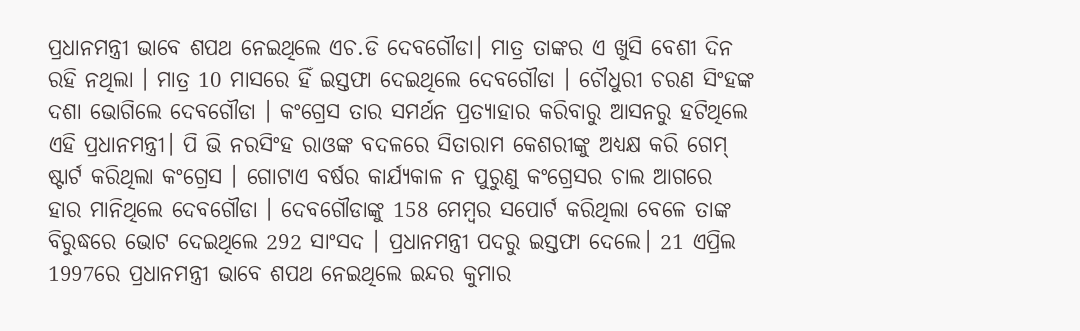ପ୍ରଧାନମନ୍ତ୍ରୀ ଭାବେ ଶପଥ ନେଇଥିଲେ ଏଚ.ଡି ଦେବଗୌଡା। ମାତ୍ର ତାଙ୍କର ଏ ଖୁସି ବେଶୀ ଦିନ ରହି ନଥିଲା । ମାତ୍ର 10 ମାସରେ ହିଁ ଇସ୍ତଫା ଦେଇଥିଲେ ଦେବଗୌଡା । ଚୌଧୁରୀ ଚରଣ ସିଂହଙ୍କ ଦଶା ଭୋଗିଲେ ଦେବଗୌଡା । କଂଗ୍ରେସ ତାର ସମର୍ଥନ ପ୍ରତ୍ୟାହାର କରିବାରୁ ଆସନରୁ ହଟିଥିଲେ ଏହି ପ୍ରଧାନମନ୍ତ୍ରୀ। ପି ଭି ନରସିଂହ ରାଓଙ୍କ ବଦଳରେ ସିତାରାମ କେଶରୀଙ୍କୁ ଅଧ୍ୟକ୍ଷ କରି ଗେମ୍ ଷ୍ଟାର୍ଟ କରିଥିଲା କଂଗ୍ରେସ । ଗୋଟାଏ ବର୍ଷର କାର୍ଯ୍ୟକାଳ ନ ପୁରୁଣୁ କଂଗ୍ରେସର ଚାଲ ଆଗରେ ହାର ମାନିଥିଲେ ଦେବଗୌଡା । ଦେବଗୌଡାଙ୍କୁ 158 ମେମ୍ବର ସପୋର୍ଟ କରିଥିଲା ବେଳେ ତାଙ୍କ ବିରୁଦ୍ଧରେ ଭୋଟ ଦେଇଥିଲେ 292 ସାଂସଦ । ପ୍ରଧାନମନ୍ତ୍ରୀ ପଦରୁ ଇସ୍ତଫା ଦେଲେ। 21 ଏପ୍ରିଲ 1997ରେ ପ୍ରଧାନମନ୍ତ୍ରୀ ଭାବେ ଶପଥ ନେଇଥିଲେ ଇନ୍ଦର କୁମାର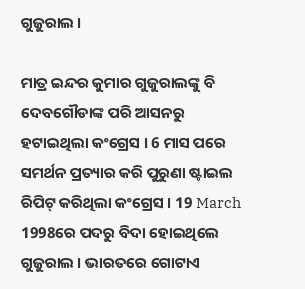ଗୁଜୁରାଲ ।

ମାତ୍ର ଇନ୍ଦର କୁମାର ଗୁଜୁରାଲଙ୍କୁ ବି ଦେବଗୌଡାଙ୍କ ପରି ଆସନରୁ ହଟାଇଥିଲା କଂଗ୍ରେସ । 6 ମାସ ପରେ ସମର୍ଥନ ପ୍ରତ୍ୟାର କରି ପୁରୁଣା ଷ୍ଟାଇଲ ରିପିଟ୍ କରିଥିଲା କଂଗ୍ରେସ । 19 March 1998ରେ ପଦରୁ ବିଦା ହୋଇଥିଲେ ଗୁଜୁରାଲ । ଭାରତରେ ଗୋଟାଏ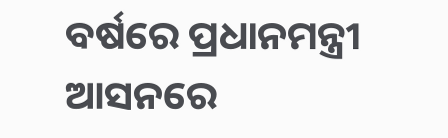ବର୍ଷରେ ପ୍ରଧାନମନ୍ତ୍ରୀ ଆସନରେ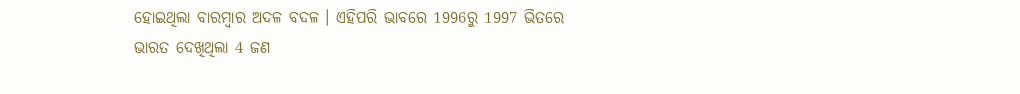ହୋଇଥିଲା ବାରମ୍ବାର ଅଦଳ ବଦଳ । ଏହିପରି ଭାବରେ 1996ରୁ 1997 ଭିତରେ ଭାରତ ଦେଖିଥିଲା 4 ଜଣ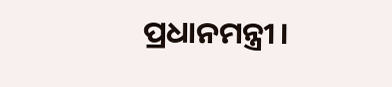ପ୍ରଧାନମନ୍ତ୍ରୀ।